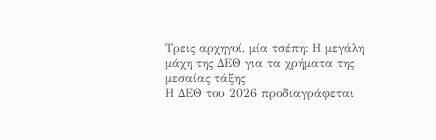Τρεις αρχηγοί, μία τσέπη: Η μεγάλη μάχη της ΔΕΘ για τα χρήματα της μεσαίας τάξης
Η ΔΕΘ του 2026 προδιαγράφεται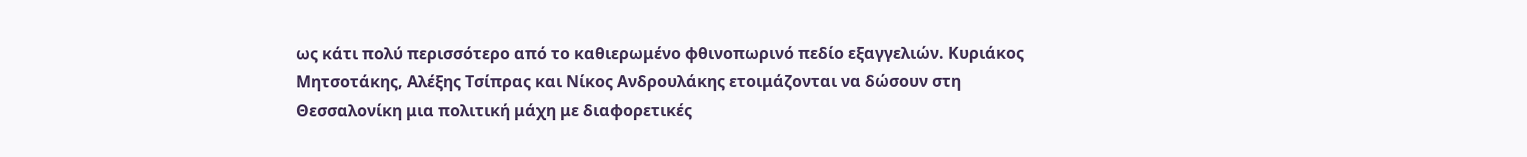ως κάτι πολύ περισσότερο από το καθιερωμένο φθινοπωρινό πεδίο εξαγγελιών. Κυριάκος Μητσοτάκης, Αλέξης Τσίπρας και Νίκος Ανδρουλάκης ετοιμάζονται να δώσουν στη Θεσσαλονίκη μια πολιτική μάχη με διαφορετικές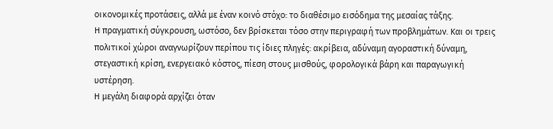οικονομικές προτάσεις, αλλά με έναν κοινό στόχο: το διαθέσιμο εισόδημα της μεσαίας τάξης.
Η πραγματική σύγκρουση, ωστόσο, δεν βρίσκεται τόσο στην περιγραφή των προβλημάτων. Και οι τρεις πολιτικοί χώροι αναγνωρίζουν περίπου τις ίδιες πληγές: ακρίβεια, αδύναμη αγοραστική δύναμη, στεγαστική κρίση, ενεργειακό κόστος, πίεση στους μισθούς, φορολογικά βάρη και παραγωγική υστέρηση.
Η μεγάλη διαφορά αρχίζει όταν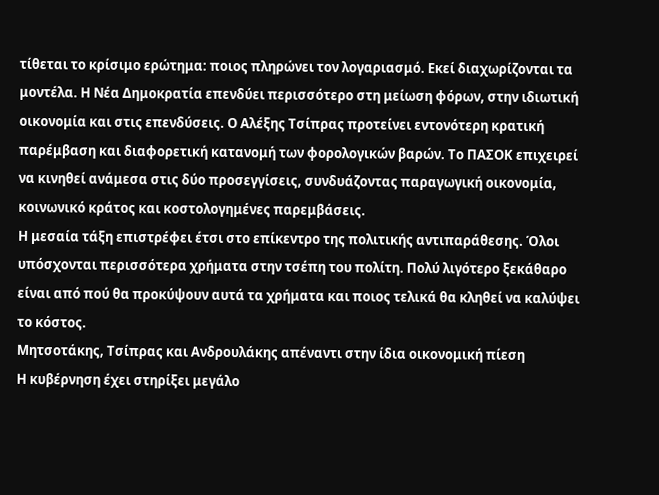τίθεται το κρίσιμο ερώτημα: ποιος πληρώνει τον λογαριασμό. Εκεί διαχωρίζονται τα μοντέλα. Η Νέα Δημοκρατία επενδύει περισσότερο στη μείωση φόρων, στην ιδιωτική οικονομία και στις επενδύσεις. Ο Αλέξης Τσίπρας προτείνει εντονότερη κρατική παρέμβαση και διαφορετική κατανομή των φορολογικών βαρών. Το ΠΑΣΟΚ επιχειρεί να κινηθεί ανάμεσα στις δύο προσεγγίσεις, συνδυάζοντας παραγωγική οικονομία, κοινωνικό κράτος και κοστολογημένες παρεμβάσεις.
Η μεσαία τάξη επιστρέφει έτσι στο επίκεντρο της πολιτικής αντιπαράθεσης. Όλοι υπόσχονται περισσότερα χρήματα στην τσέπη του πολίτη. Πολύ λιγότερο ξεκάθαρο είναι από πού θα προκύψουν αυτά τα χρήματα και ποιος τελικά θα κληθεί να καλύψει το κόστος.
Μητσοτάκης, Τσίπρας και Ανδρουλάκης απέναντι στην ίδια οικονομική πίεση
Η κυβέρνηση έχει στηρίξει μεγάλο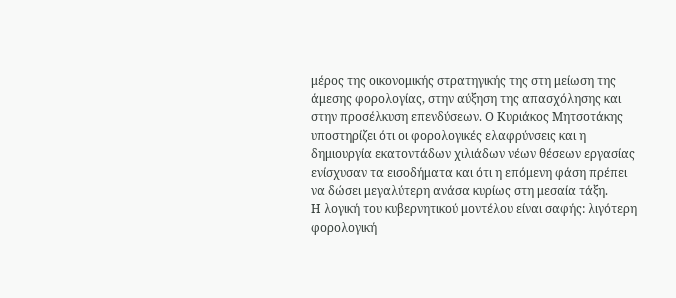μέρος της οικονομικής στρατηγικής της στη μείωση της άμεσης φορολογίας, στην αύξηση της απασχόλησης και στην προσέλκυση επενδύσεων. Ο Κυριάκος Μητσοτάκης υποστηρίζει ότι οι φορολογικές ελαφρύνσεις και η δημιουργία εκατοντάδων χιλιάδων νέων θέσεων εργασίας ενίσχυσαν τα εισοδήματα και ότι η επόμενη φάση πρέπει να δώσει μεγαλύτερη ανάσα κυρίως στη μεσαία τάξη.
Η λογική του κυβερνητικού μοντέλου είναι σαφής: λιγότερη φορολογική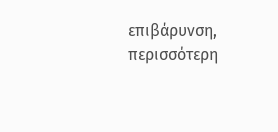επιβάρυνση, περισσότερη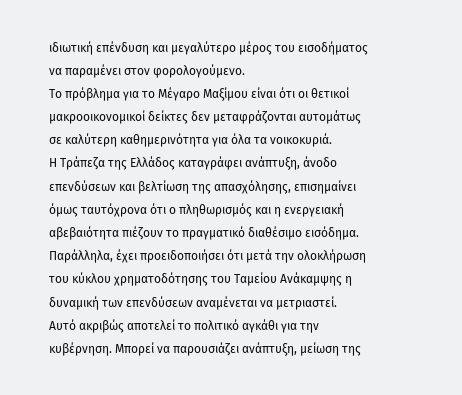ιδιωτική επένδυση και μεγαλύτερο μέρος του εισοδήματος να παραμένει στον φορολογούμενο.
Το πρόβλημα για το Μέγαρο Μαξίμου είναι ότι οι θετικοί μακροοικονομικοί δείκτες δεν μεταφράζονται αυτομάτως σε καλύτερη καθημερινότητα για όλα τα νοικοκυριά.
Η Τράπεζα της Ελλάδος καταγράφει ανάπτυξη, άνοδο επενδύσεων και βελτίωση της απασχόλησης, επισημαίνει όμως ταυτόχρονα ότι ο πληθωρισμός και η ενεργειακή αβεβαιότητα πιέζουν το πραγματικό διαθέσιμο εισόδημα. Παράλληλα, έχει προειδοποιήσει ότι μετά την ολοκλήρωση του κύκλου χρηματοδότησης του Ταμείου Ανάκαμψης η δυναμική των επενδύσεων αναμένεται να μετριαστεί.
Αυτό ακριβώς αποτελεί το πολιτικό αγκάθι για την κυβέρνηση. Μπορεί να παρουσιάζει ανάπτυξη, μείωση της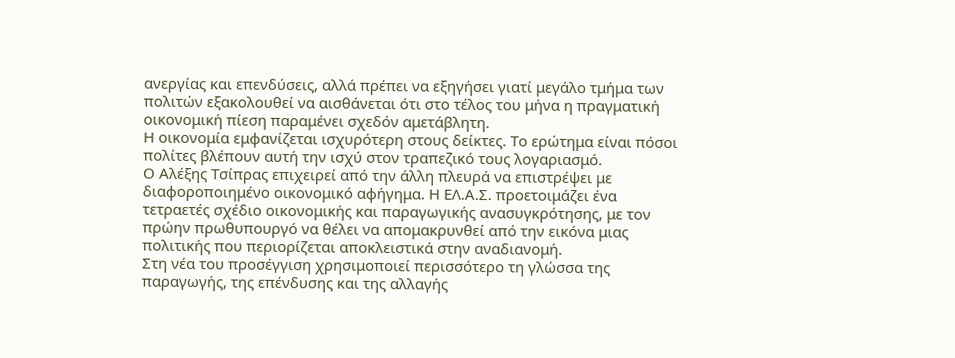ανεργίας και επενδύσεις, αλλά πρέπει να εξηγήσει γιατί μεγάλο τμήμα των πολιτών εξακολουθεί να αισθάνεται ότι στο τέλος του μήνα η πραγματική οικονομική πίεση παραμένει σχεδόν αμετάβλητη.
Η οικονομία εμφανίζεται ισχυρότερη στους δείκτες. Το ερώτημα είναι πόσοι πολίτες βλέπουν αυτή την ισχύ στον τραπεζικό τους λογαριασμό.
Ο Αλέξης Τσίπρας επιχειρεί από την άλλη πλευρά να επιστρέψει με διαφοροποιημένο οικονομικό αφήγημα. Η ΕΛ.Α.Σ. προετοιμάζει ένα τετραετές σχέδιο οικονομικής και παραγωγικής ανασυγκρότησης, με τον πρώην πρωθυπουργό να θέλει να απομακρυνθεί από την εικόνα μιας πολιτικής που περιορίζεται αποκλειστικά στην αναδιανομή.
Στη νέα του προσέγγιση χρησιμοποιεί περισσότερο τη γλώσσα της παραγωγής, της επένδυσης και της αλλαγής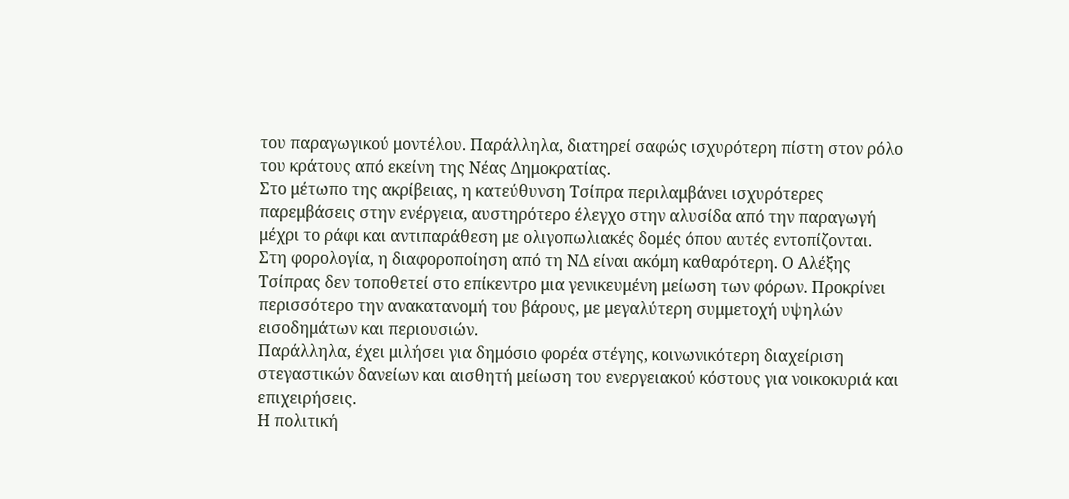του παραγωγικού μοντέλου. Παράλληλα, διατηρεί σαφώς ισχυρότερη πίστη στον ρόλο του κράτους από εκείνη της Νέας Δημοκρατίας.
Στο μέτωπο της ακρίβειας, η κατεύθυνση Τσίπρα περιλαμβάνει ισχυρότερες παρεμβάσεις στην ενέργεια, αυστηρότερο έλεγχο στην αλυσίδα από την παραγωγή μέχρι το ράφι και αντιπαράθεση με ολιγοπωλιακές δομές όπου αυτές εντοπίζονται.
Στη φορολογία, η διαφοροποίηση από τη ΝΔ είναι ακόμη καθαρότερη. Ο Αλέξης Τσίπρας δεν τοποθετεί στο επίκεντρο μια γενικευμένη μείωση των φόρων. Προκρίνει περισσότερο την ανακατανομή του βάρους, με μεγαλύτερη συμμετοχή υψηλών εισοδημάτων και περιουσιών.
Παράλληλα, έχει μιλήσει για δημόσιο φορέα στέγης, κοινωνικότερη διαχείριση στεγαστικών δανείων και αισθητή μείωση του ενεργειακού κόστους για νοικοκυριά και επιχειρήσεις.
Η πολιτική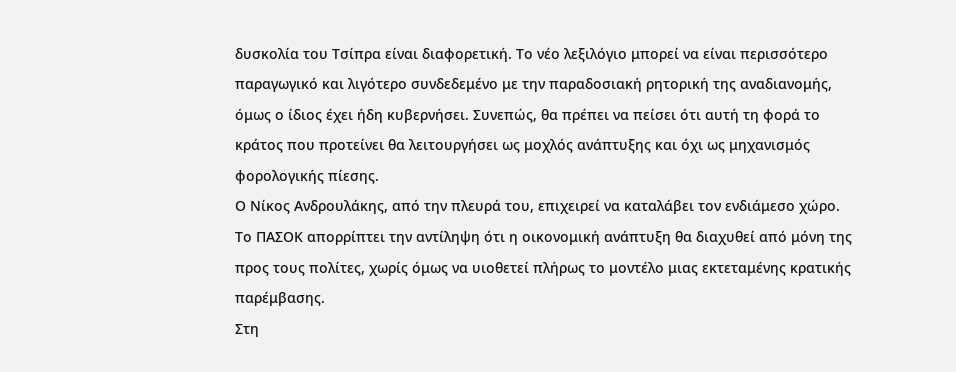δυσκολία του Τσίπρα είναι διαφορετική. Το νέο λεξιλόγιο μπορεί να είναι περισσότερο παραγωγικό και λιγότερο συνδεδεμένο με την παραδοσιακή ρητορική της αναδιανομής, όμως ο ίδιος έχει ήδη κυβερνήσει. Συνεπώς, θα πρέπει να πείσει ότι αυτή τη φορά το κράτος που προτείνει θα λειτουργήσει ως μοχλός ανάπτυξης και όχι ως μηχανισμός φορολογικής πίεσης.
Ο Νίκος Ανδρουλάκης, από την πλευρά του, επιχειρεί να καταλάβει τον ενδιάμεσο χώρο. Το ΠΑΣΟΚ απορρίπτει την αντίληψη ότι η οικονομική ανάπτυξη θα διαχυθεί από μόνη της προς τους πολίτες, χωρίς όμως να υιοθετεί πλήρως το μοντέλο μιας εκτεταμένης κρατικής παρέμβασης.
Στη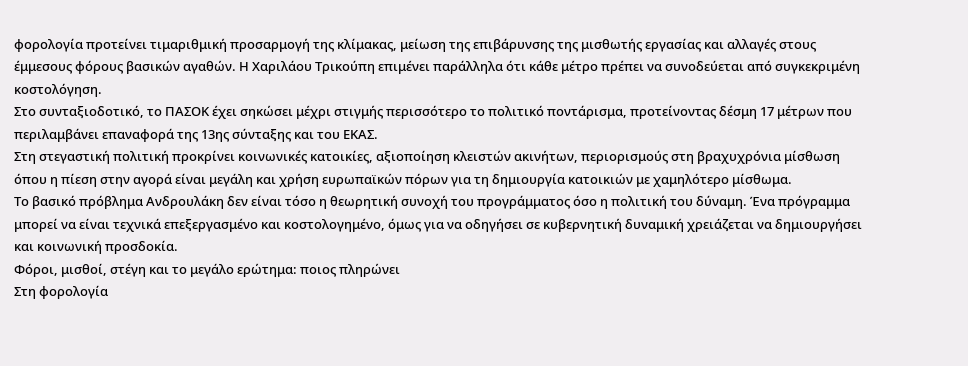φορολογία προτείνει τιμαριθμική προσαρμογή της κλίμακας, μείωση της επιβάρυνσης της μισθωτής εργασίας και αλλαγές στους έμμεσους φόρους βασικών αγαθών. Η Χαριλάου Τρικούπη επιμένει παράλληλα ότι κάθε μέτρο πρέπει να συνοδεύεται από συγκεκριμένη κοστολόγηση.
Στο συνταξιοδοτικό, το ΠΑΣΟΚ έχει σηκώσει μέχρι στιγμής περισσότερο το πολιτικό ποντάρισμα, προτείνοντας δέσμη 17 μέτρων που περιλαμβάνει επαναφορά της 13ης σύνταξης και του ΕΚΑΣ.
Στη στεγαστική πολιτική προκρίνει κοινωνικές κατοικίες, αξιοποίηση κλειστών ακινήτων, περιορισμούς στη βραχυχρόνια μίσθωση όπου η πίεση στην αγορά είναι μεγάλη και χρήση ευρωπαϊκών πόρων για τη δημιουργία κατοικιών με χαμηλότερο μίσθωμα.
Το βασικό πρόβλημα Ανδρουλάκη δεν είναι τόσο η θεωρητική συνοχή του προγράμματος όσο η πολιτική του δύναμη. Ένα πρόγραμμα μπορεί να είναι τεχνικά επεξεργασμένο και κοστολογημένο, όμως για να οδηγήσει σε κυβερνητική δυναμική χρειάζεται να δημιουργήσει και κοινωνική προσδοκία.
Φόροι, μισθοί, στέγη και το μεγάλο ερώτημα: ποιος πληρώνει
Στη φορολογία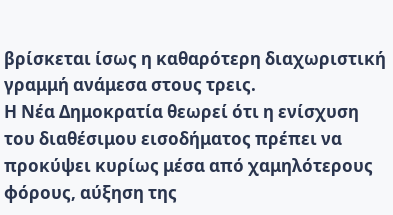βρίσκεται ίσως η καθαρότερη διαχωριστική γραμμή ανάμεσα στους τρεις.
Η Νέα Δημοκρατία θεωρεί ότι η ενίσχυση του διαθέσιμου εισοδήματος πρέπει να προκύψει κυρίως μέσα από χαμηλότερους φόρους, αύξηση της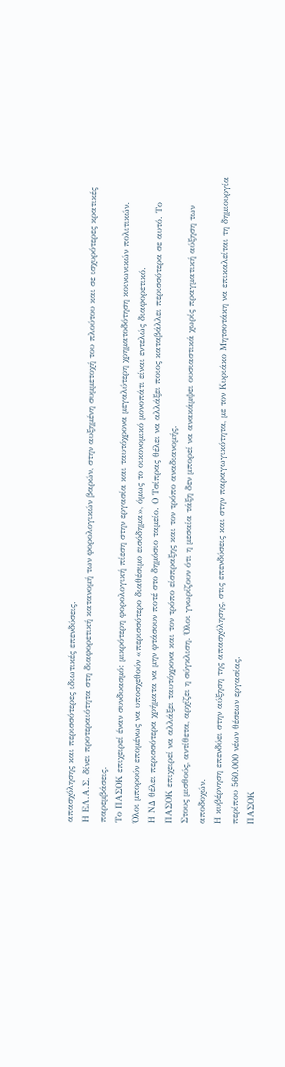απασχόλησης και περισσότερες ιδιωτικές επενδύσεις.
Η ΕΛ.Α.Σ. δίνει προτεραιότητα στη διαφορετική κατανομή των φορολογικών βαρών, στην αυξημένη συμμετοχή του πλούτου και σε ισχυρότερες κρατικές παρεμβάσεις.
Το ΠΑΣΟΚ επιχειρεί έναν συνδυασμό: μικρότερη φορολογική πίεση στην εργασία και ταυτόχρονα μεγαλύτερη χρηματοδότηση κοινωνικών πολιτικών.
Όλοι μπορούν επομένως να υποσχεθούν «περισσότερο διαθέσιμο εισόδημα», όμως το οικονομικό μονοπάτι είναι εντελώς διαφορετικό.
Η ΝΔ θέλει περισσότερα χρήματα να μην φτάσουν ποτέ στο δημόσιο ταμείο. Ο Τσίπρας θέλει να αλλάξει ποιος καταβάλλει περισσότερα σε αυτό. Το ΠΑΣΟΚ επιχειρεί να αλλάξει ταυτόχρονα και τον τρόπο είσπραξης και τον τρόπο αναδιανομής.
Στους μισθούς, αντίθετα, αρχίζει η σύγκλιση. Όλοι γνωρίζουν ότι η μεσαία τάξη δεν μπορεί να ανακάμψει ουσιαστικά χωρίς πραγματική αύξηση των αποδοχών.
Η κυβέρνηση επενδύει στην αύξηση της απασχόλησης, στις επενδύσεις και στην παραγωγικότητα, με τον Κυριάκο Μητσοτάκη να επικαλείται τη δημιουργία περίπου 560.000 νέων θέσεων εργασίας.
ΠΑΣΟΚ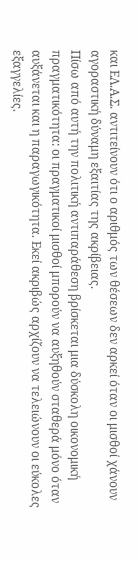και ΕΛ.Α.Σ. αντιτείνουν ότι ο αριθμός των θέσεων δεν αρκεί όταν οι μισθοί χάνουν αγοραστική δύναμη εξαιτίας της ακρίβειας.
Πίσω από αυτή την πολιτική αντιπαράθεση βρίσκεται μια δύσκολη οικονομική πραγματικότητα: οι πραγματικοί μισθοί μπορούν να αυξηθούν σταθερά μόνο όταν αυξάνεται και η παραγωγικότητα. Εκεί ακριβώς αρχίζουν να τελειώνουν οι εύκολες εξαγγελίες.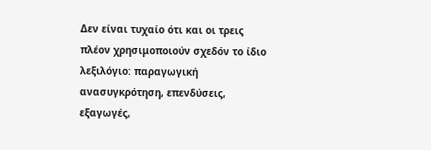Δεν είναι τυχαίο ότι και οι τρεις πλέον χρησιμοποιούν σχεδόν το ίδιο λεξιλόγιο: παραγωγική ανασυγκρότηση, επενδύσεις, εξαγωγές,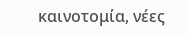καινοτομία, νέες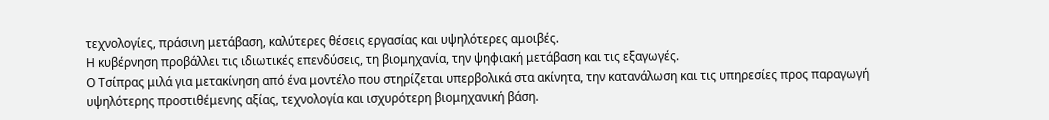τεχνολογίες, πράσινη μετάβαση, καλύτερες θέσεις εργασίας και υψηλότερες αμοιβές.
Η κυβέρνηση προβάλλει τις ιδιωτικές επενδύσεις, τη βιομηχανία, την ψηφιακή μετάβαση και τις εξαγωγές.
Ο Τσίπρας μιλά για μετακίνηση από ένα μοντέλο που στηρίζεται υπερβολικά στα ακίνητα, την κατανάλωση και τις υπηρεσίες προς παραγωγή υψηλότερης προστιθέμενης αξίας, τεχνολογία και ισχυρότερη βιομηχανική βάση.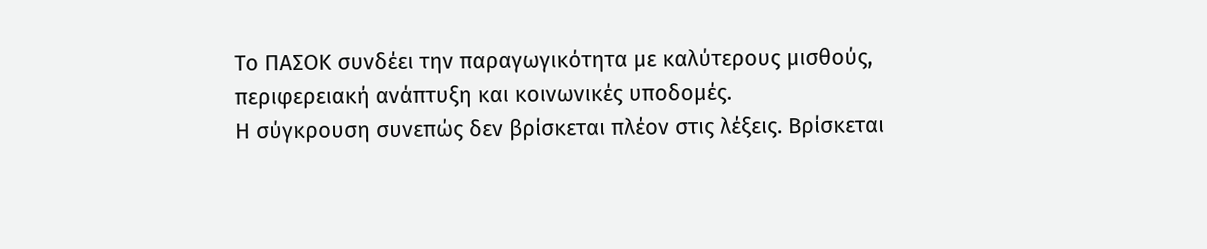Το ΠΑΣΟΚ συνδέει την παραγωγικότητα με καλύτερους μισθούς, περιφερειακή ανάπτυξη και κοινωνικές υποδομές.
Η σύγκρουση συνεπώς δεν βρίσκεται πλέον στις λέξεις. Βρίσκεται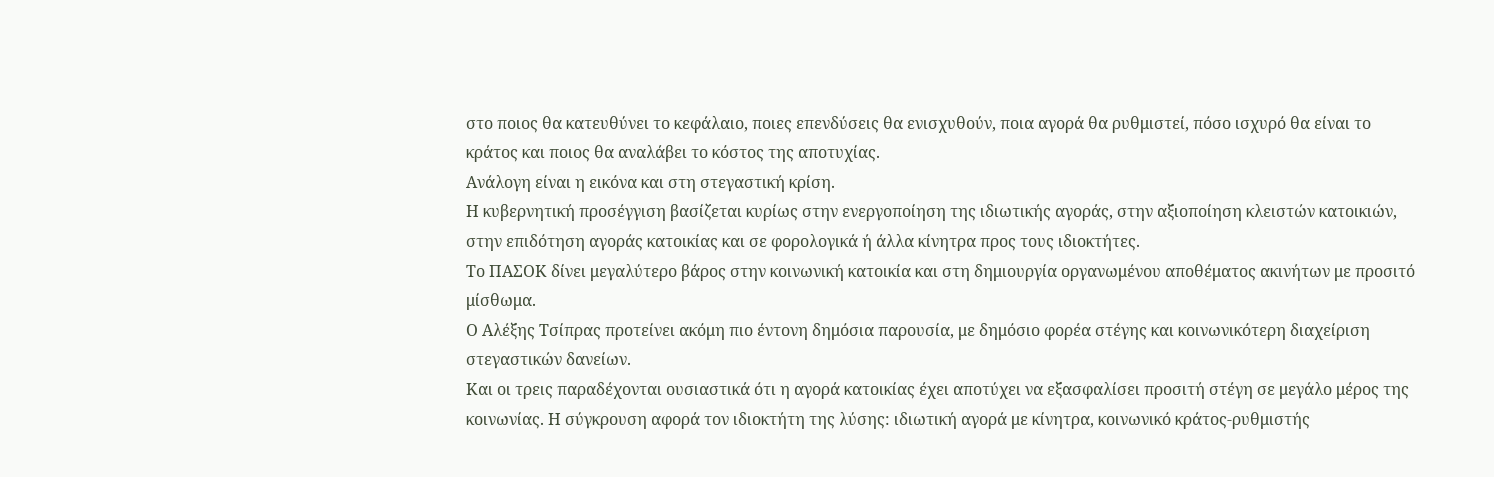στο ποιος θα κατευθύνει το κεφάλαιο, ποιες επενδύσεις θα ενισχυθούν, ποια αγορά θα ρυθμιστεί, πόσο ισχυρό θα είναι το κράτος και ποιος θα αναλάβει το κόστος της αποτυχίας.
Ανάλογη είναι η εικόνα και στη στεγαστική κρίση.
Η κυβερνητική προσέγγιση βασίζεται κυρίως στην ενεργοποίηση της ιδιωτικής αγοράς, στην αξιοποίηση κλειστών κατοικιών, στην επιδότηση αγοράς κατοικίας και σε φορολογικά ή άλλα κίνητρα προς τους ιδιοκτήτες.
Το ΠΑΣΟΚ δίνει μεγαλύτερο βάρος στην κοινωνική κατοικία και στη δημιουργία οργανωμένου αποθέματος ακινήτων με προσιτό μίσθωμα.
Ο Αλέξης Τσίπρας προτείνει ακόμη πιο έντονη δημόσια παρουσία, με δημόσιο φορέα στέγης και κοινωνικότερη διαχείριση στεγαστικών δανείων.
Και οι τρεις παραδέχονται ουσιαστικά ότι η αγορά κατοικίας έχει αποτύχει να εξασφαλίσει προσιτή στέγη σε μεγάλο μέρος της κοινωνίας. Η σύγκρουση αφορά τον ιδιοκτήτη της λύσης: ιδιωτική αγορά με κίνητρα, κοινωνικό κράτος-ρυθμιστής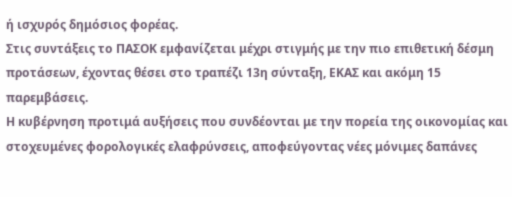ή ισχυρός δημόσιος φορέας.
Στις συντάξεις το ΠΑΣΟΚ εμφανίζεται μέχρι στιγμής με την πιο επιθετική δέσμη προτάσεων, έχοντας θέσει στο τραπέζι 13η σύνταξη, ΕΚΑΣ και ακόμη 15 παρεμβάσεις.
Η κυβέρνηση προτιμά αυξήσεις που συνδέονται με την πορεία της οικονομίας και στοχευμένες φορολογικές ελαφρύνσεις, αποφεύγοντας νέες μόνιμες δαπάνες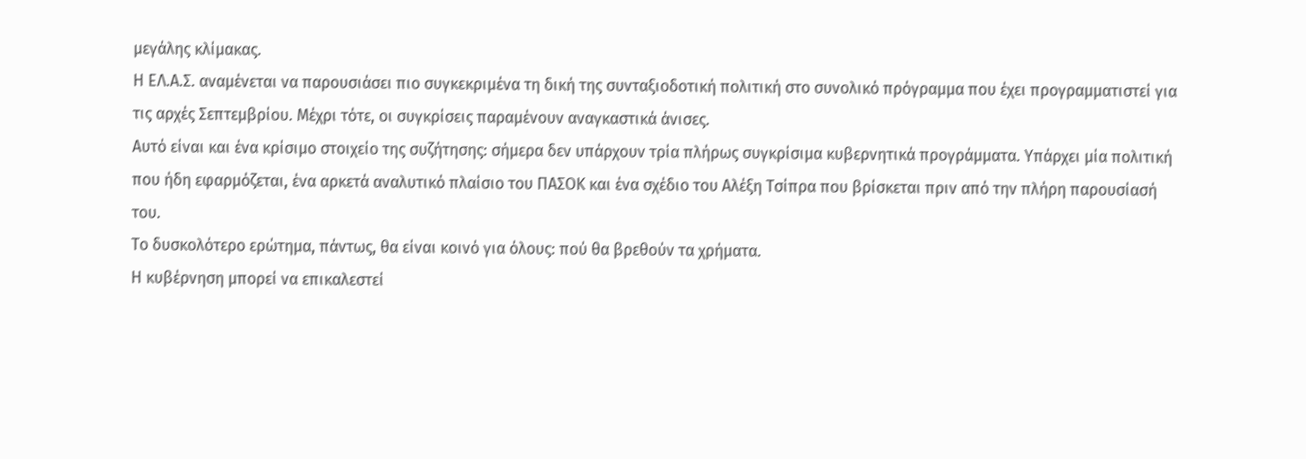μεγάλης κλίμακας.
Η ΕΛ.Α.Σ. αναμένεται να παρουσιάσει πιο συγκεκριμένα τη δική της συνταξιοδοτική πολιτική στο συνολικό πρόγραμμα που έχει προγραμματιστεί για τις αρχές Σεπτεμβρίου. Μέχρι τότε, οι συγκρίσεις παραμένουν αναγκαστικά άνισες.
Αυτό είναι και ένα κρίσιμο στοιχείο της συζήτησης: σήμερα δεν υπάρχουν τρία πλήρως συγκρίσιμα κυβερνητικά προγράμματα. Υπάρχει μία πολιτική που ήδη εφαρμόζεται, ένα αρκετά αναλυτικό πλαίσιο του ΠΑΣΟΚ και ένα σχέδιο του Αλέξη Τσίπρα που βρίσκεται πριν από την πλήρη παρουσίασή του.
Το δυσκολότερο ερώτημα, πάντως, θα είναι κοινό για όλους: πού θα βρεθούν τα χρήματα.
Η κυβέρνηση μπορεί να επικαλεστεί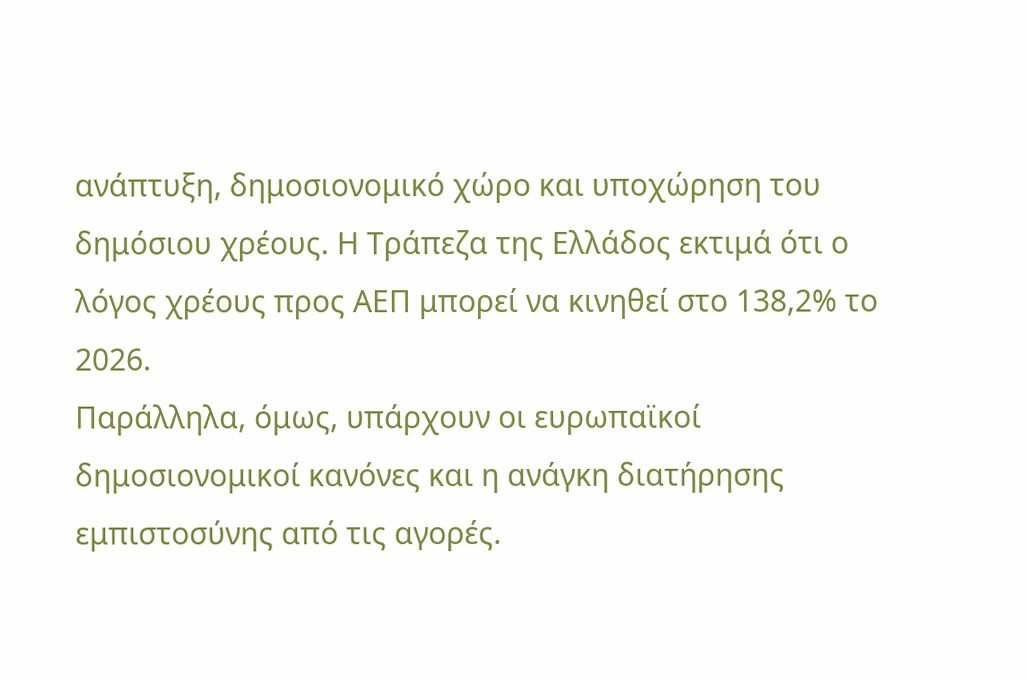ανάπτυξη, δημοσιονομικό χώρο και υποχώρηση του δημόσιου χρέους. Η Τράπεζα της Ελλάδος εκτιμά ότι ο λόγος χρέους προς ΑΕΠ μπορεί να κινηθεί στο 138,2% το 2026.
Παράλληλα, όμως, υπάρχουν οι ευρωπαϊκοί δημοσιονομικοί κανόνες και η ανάγκη διατήρησης εμπιστοσύνης από τις αγορές.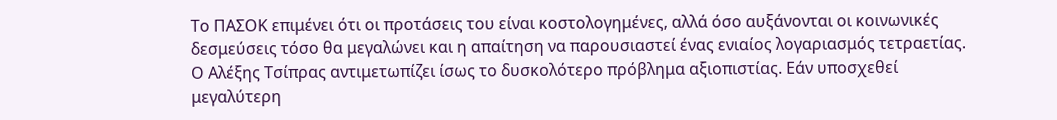Το ΠΑΣΟΚ επιμένει ότι οι προτάσεις του είναι κοστολογημένες, αλλά όσο αυξάνονται οι κοινωνικές δεσμεύσεις τόσο θα μεγαλώνει και η απαίτηση να παρουσιαστεί ένας ενιαίος λογαριασμός τετραετίας.
Ο Αλέξης Τσίπρας αντιμετωπίζει ίσως το δυσκολότερο πρόβλημα αξιοπιστίας. Εάν υποσχεθεί μεγαλύτερη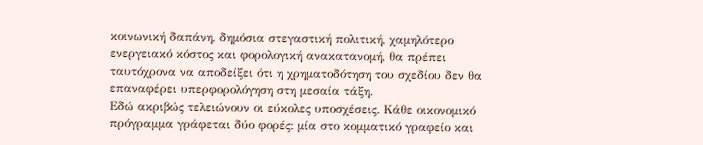κοινωνική δαπάνη, δημόσια στεγαστική πολιτική, χαμηλότερο ενεργειακό κόστος και φορολογική ανακατανομή, θα πρέπει ταυτόχρονα να αποδείξει ότι η χρηματοδότηση του σχεδίου δεν θα επαναφέρει υπερφορολόγηση στη μεσαία τάξη.
Εδώ ακριβώς τελειώνουν οι εύκολες υποσχέσεις. Κάθε οικονομικό πρόγραμμα γράφεται δύο φορές: μία στο κομματικό γραφείο και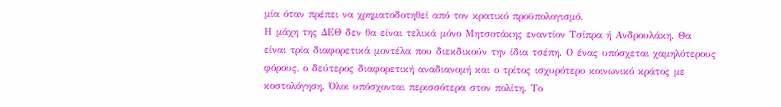μία όταν πρέπει να χρηματοδοτηθεί από τον κρατικό προϋπολογισμό.
Η μάχη της ΔΕΘ δεν θα είναι τελικά μόνο Μητσοτάκης εναντίον Τσίπρα ή Ανδρουλάκη. Θα είναι τρία διαφορετικά μοντέλα που διεκδικούν την ίδια τσέπη. Ο ένας υπόσχεται χαμηλότερους φόρους, ο δεύτερος διαφορετική αναδιανομή και ο τρίτος ισχυρότερο κοινωνικό κράτος με κοστολόγηση. Όλοι υπόσχονται περισσότερα στον πολίτη. Το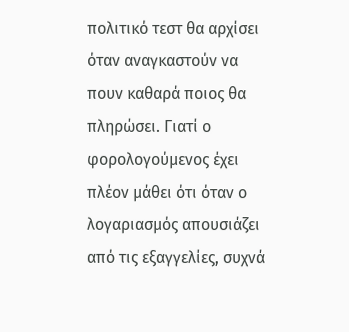πολιτικό τεστ θα αρχίσει όταν αναγκαστούν να πουν καθαρά ποιος θα πληρώσει. Γιατί ο φορολογούμενος έχει πλέον μάθει ότι όταν ο λογαριασμός απουσιάζει από τις εξαγγελίες, συχνά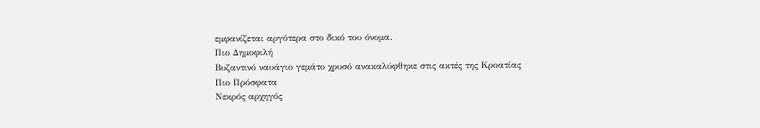εμφανίζεται αργότερα στο δικό του όνομα.
Πιο Δημοφιλή
Βυζαντινό ναυάγιο γεμάτο χρυσό ανακαλύφθηκε στις ακτές της Κροατίας
Πιο Πρόσφατα
Νεκρός αρχηγός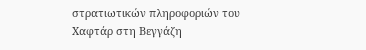στρατιωτικών πληροφοριών του Χαφτάρ στη Βεγγάζη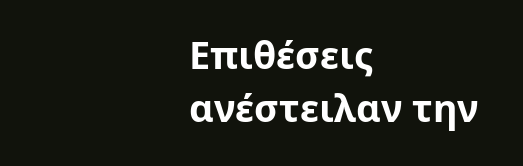Επιθέσεις ανέστειλαν την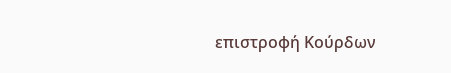επιστροφή Κούρδων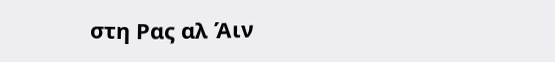στη Ρας αλ Άιν